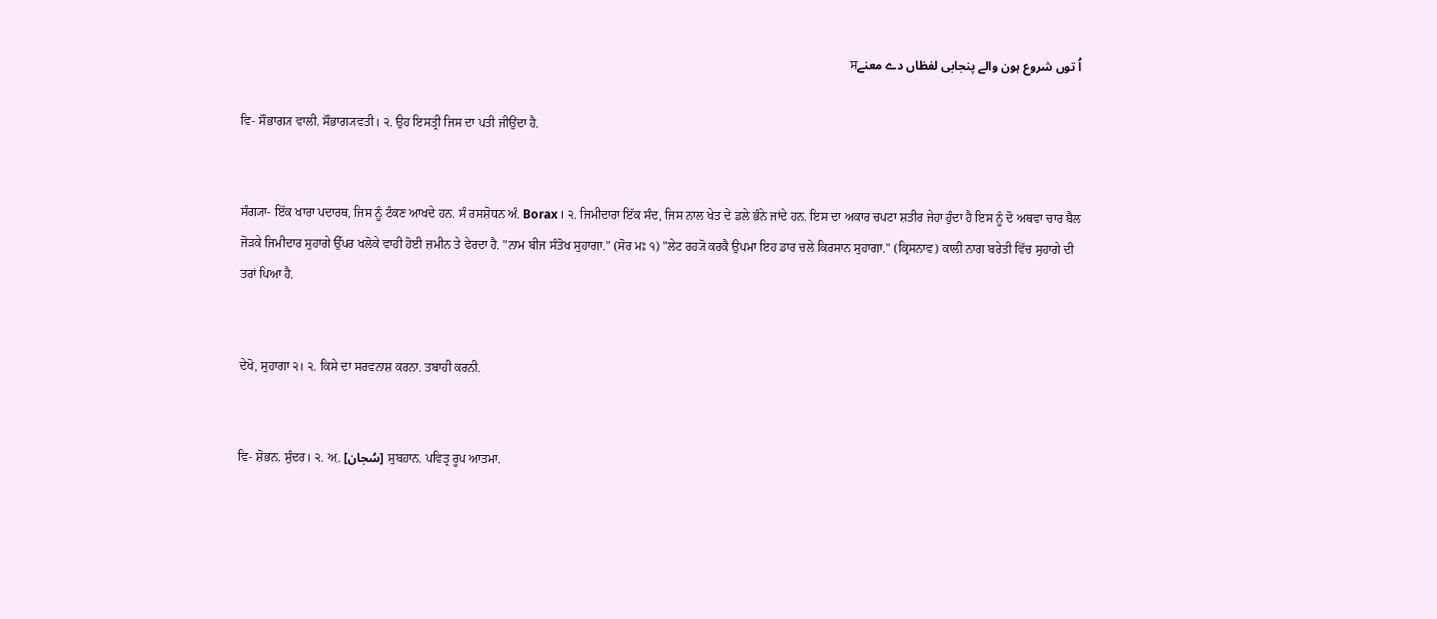اُ توں شروع ہون والے پنجابی لفظاں دے معنےਸ

ਵਿ- ਸੌਭਾਗ੍ਯ ਵਾਲੀ. ਸੌਭਾਗ੍ਯਵਤੀ। ੨. ਉਹ ਇਸਤ੍ਰੀ ਜਿਸ ਦਾ ਪਤੀ ਜੀਉਂਦਾ ਹੈ.


ਸੰਗ੍ਯਾ- ਇੱਕ ਖਾਰਾ ਪਦਾਰਥ, ਜਿਸ ਨੂੰ ਟੰਕਣ ਆਖਦੇ ਹਨ. ਸੰ ਰਸਸ਼ੋਧਨ ਅੰ. Borax । ੨. ਜਿਮੀਦਾਰਾ ਇੱਕ ਸੰਦ, ਜਿਸ ਨਾਲ ਖੇਤ ਦੇ ਡਲੇ ਭੰਨੇ ਜਾਂਦੇ ਹਨ. ਇਸ ਦਾ ਅਕਾਰ ਚਪਟਾ ਸ਼ਤੀਰ ਜੇਹਾ ਹੁੰਦਾ ਹੈ ਇਸ ਨੂੰ ਦੋ ਅਥਵਾ ਚਾਰ ਬੈਲ ਜੋੜਕੇ ਜਿਮੀਦਾਰ ਸੁਹਾਗੇ ਉੱਪਰ ਖਲੋਕੇ ਵਾਹੀ ਹੋਈ ਜ਼ਮੀਨ ਤੇ ਫੇਰਦਾ ਹੈ. "ਨਾਮ ਬੀਜ ਸੰਤੋਖ ਸੁਹਾਗਾ." (ਸੋਰ ਮਃ ੧) "ਲੇਟ ਰਹ੍ਯੋ ਕਰਕੈ ਉਪਮਾ ਇਹ ਡਾਰ ਚਲੇ ਕਿਰਸਾਨ ਸੁਹਾਗਾ." (ਕ੍ਰਿਸਨਾਵ) ਕਾਲੀ ਨਾਗ ਬਰੇਤੀ ਵਿੱਚ ਸੁਹਾਗੇ ਦੀ ਤਰਾਂ ਪਿਆ ਹੈ.


ਦੇਖੋ, ਸੁਹਾਗਾ ੨। ੨. ਕਿਸੇ ਦਾ ਸਰਵਨਾਸ਼ ਕਰਨਾ. ਤਬਾਹੀ ਕਰਨੀ.


ਵਿ- ਸ਼ੋਭਨ. ਸੁੰਦਰ। ੨. ਅ਼. [سُجان] ਸੁਬਹ਼ਾਨ. ਪਵਿਤ੍ਰ ਰੂਪ ਆਤਮਾ.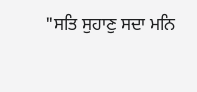"ਸਤਿ ਸੁਹਾਣੁ ਸਦਾ ਮਨਿ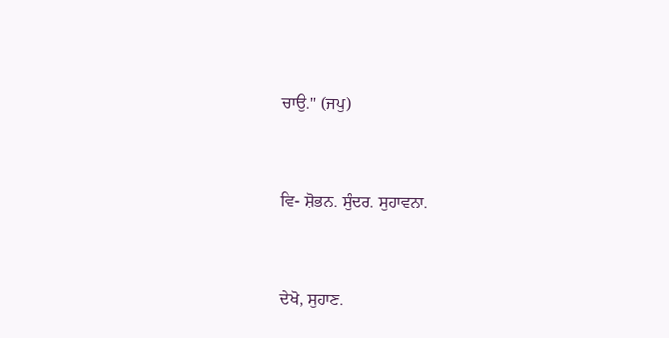ਚਾਉ." (ਜਪੁ)


ਵਿ- ਸ਼ੋਭਨ. ਸੁੰਦਰ. ਸੁਹਾਵਨਾ.


ਦੇਖੋ, ਸੁਹਾਣ.